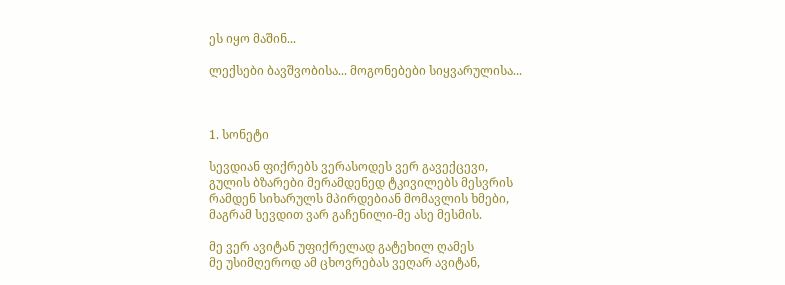ეს იყო მაშინ...

ლექსები ბავშვობისა... მოგონებები სიყვარულისა...



1. სონეტი

სევდიან ფიქრებს ვერასოდეს ვერ გავექცევი,
გულის ბზარები მერამდენედ ტკივილებს მესვრის
რამდენ სიხარულს მპირდებიან მომავლის ხმები,
მაგრამ სევდით ვარ გაჩენილი-მე ასე მესმის.

მე ვერ ავიტან უფიქრელად გატეხილ ღამეს
მე უსიმღეროდ ამ ცხოვრებას ვეღარ ავიტან,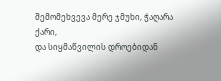შემომეხვევა მერე ჯმუხი, ჭაღარა ქარი,
და სიყმაწვილის დროებიდან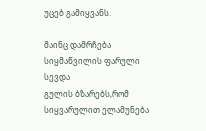უცებ გამიყვანს.

მაინც დამრჩება სიყმაწვილის ფარული სევდა
გულის ბზარებს,რომ სიყვარულით ელამუნება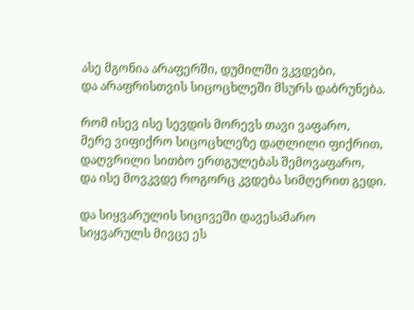ასე მგონია არაფერში, დუმილში ვკვდები,
და არაფრისთვის სიცოცხლეში მსურს დაბრუნება.

რომ ისევ ისე სევდის მორევს თავი ვაფარო,
მერე ვიფიქრო სიცოცხლეზე დაღლილი ფიქრით,
დაღვრილი სითბო ერთგულებას შემოვაფარო,
და ისე მოვკვდე როგორც კვდება სიმღერით გედი.

და სიყვარულის სიცივეში დავესამარო
სიყვარულს მივცე ეს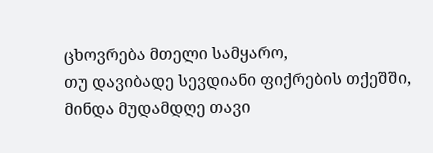ცხოვრება მთელი სამყარო,
თუ დავიბადე სევდიანი ფიქრების თქეშში,
მინდა მუდამდღე თავი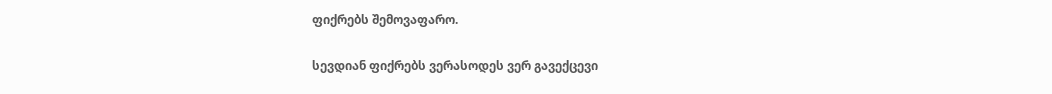ფიქრებს შემოვაფარო.

სევდიან ფიქრებს ვერასოდეს ვერ გავექცევი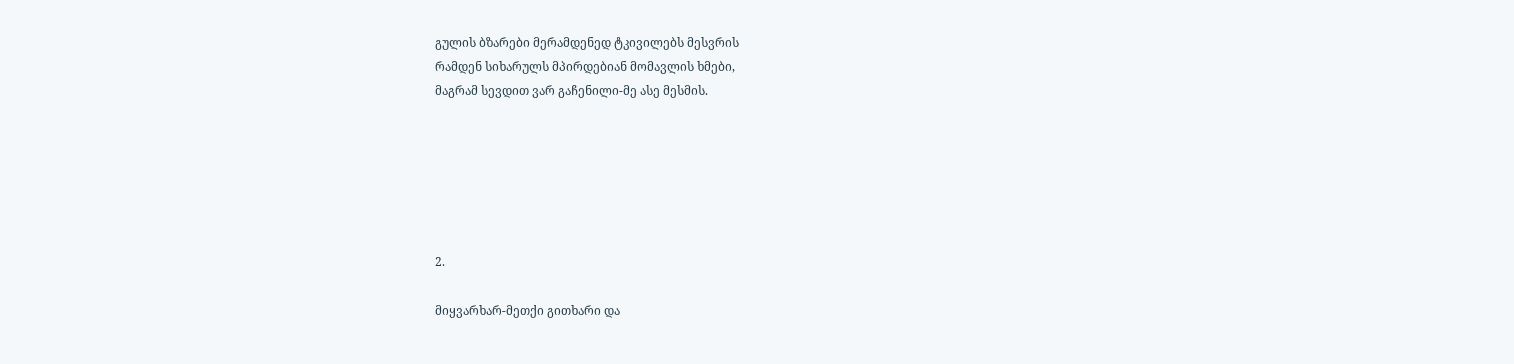გულის ბზარები მერამდენედ ტკივილებს მესვრის
რამდენ სიხარულს მპირდებიან მომავლის ხმები,
მაგრამ სევდით ვარ გაჩენილი-მე ასე მესმის.






2.

მიყვარხარ-მეთქი გითხარი და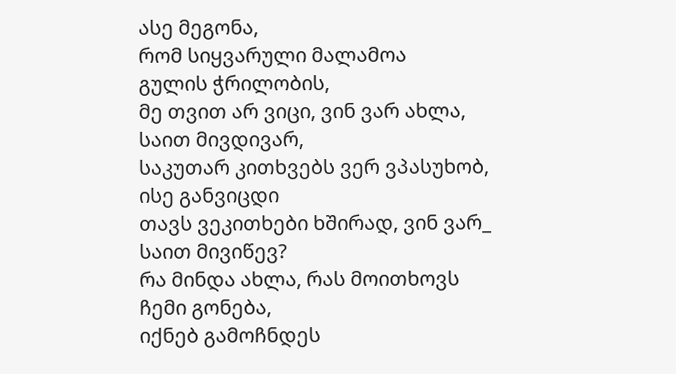ასე მეგონა,
რომ სიყვარული მალამოა
გულის ჭრილობის,
მე თვით არ ვიცი, ვინ ვარ ახლა,
საით მივდივარ,
საკუთარ კითხვებს ვერ ვპასუხობ,
ისე განვიცდი
თავს ვეკითხები ხშირად, ვინ ვარ_
საით მივიწევ?
რა მინდა ახლა, რას მოითხოვს
ჩემი გონება,
იქნებ გამოჩნდეს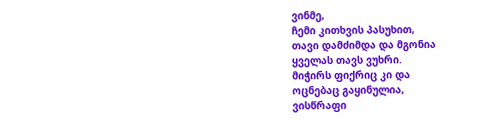ვინმე,
ჩემი კითხვის პასუხით,
თავი დამძიმდა და მგონია
ყველას თავს ვუხრი.
მიჭირს ფიქრიც კი და
ოცნებაც გაყინულია,
ვისწრაფი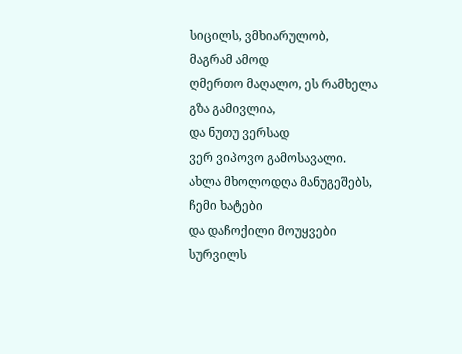სიცილს, ვმხიარულობ,
მაგრამ ამოდ
ღმერთო მაღალო, ეს რამხელა
გზა გამივლია,
და ნუთუ ვერსად
ვერ ვიპოვო გამოსავალი.
ახლა მხოლოდღა მანუგეშებს,
ჩემი ხატები
და დაჩოქილი მოუყვები
სურვილს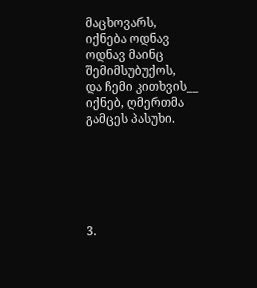მაცხოვარს,
იქნება ოდნავ
ოდნავ მაინც შემიმსუბუქოს,
და ჩემი კითხვის__
იქნებ, ღმერთმა გამცეს პასუხი.






3.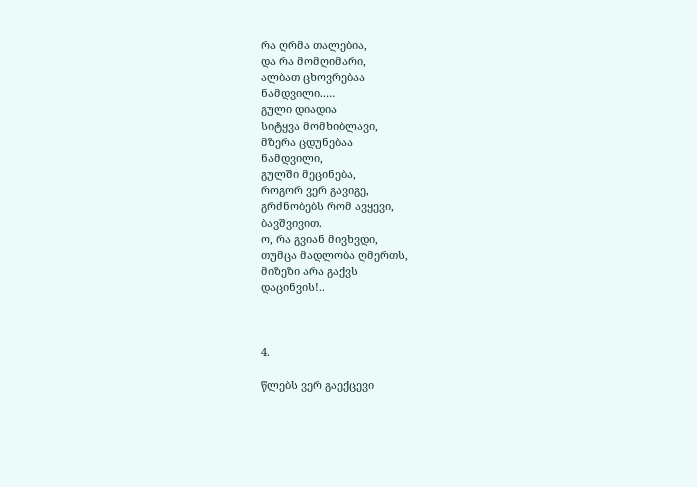რა ღრმა თალებია,
და რა მომღიმარი,
ალბათ ცხოვრებაა
ნამდვილი..…
გული დიადია
სიტყვა მომხიბლავი,
მზერა ცდუნებაა
ნამდვილი,
გულში მეცინება,
როგორ ვერ გავიგე,
გრძნობებს რომ ავყევი,
ბავშვივით.
ო, რა გვიან მივხვდი,
თუმცა მადლობა ღმერთს,
მიზეზი არა გაქვს
დაცინვის!..



4.

წლებს ვერ გაექცევი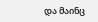და მაინც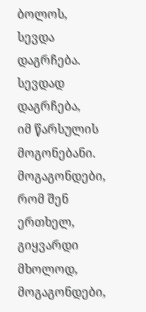ბოლოს,
სევდა დაგრჩება.
სევდად დაგრჩება,
იმ წარსულის
მოგონებანი.
მოგაგონდები,
რომ შენ ერთხელ,
გიყვარდი მხოლოდ,
მოგაგონდები,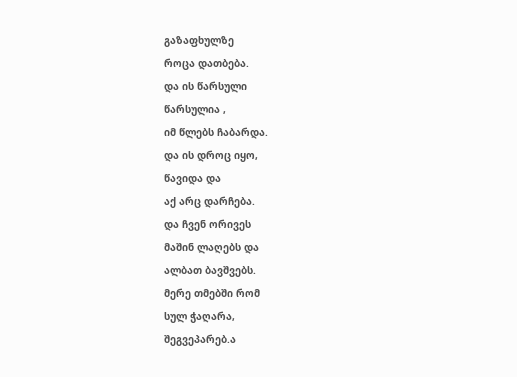გაზაფხულზე
როცა დათბება.
და ის წარსული
წარსულია ,
იმ წლებს ჩაბარდა.
და ის დროც იყო,
წავიდა და
აქ არც დარჩება.
და ჩვენ ორივეს
მაშინ ლაღებს და
ალბათ ბავშვებს.
მერე თმებში რომ
სულ ჭაღარა,
შეგვეპარებ.ა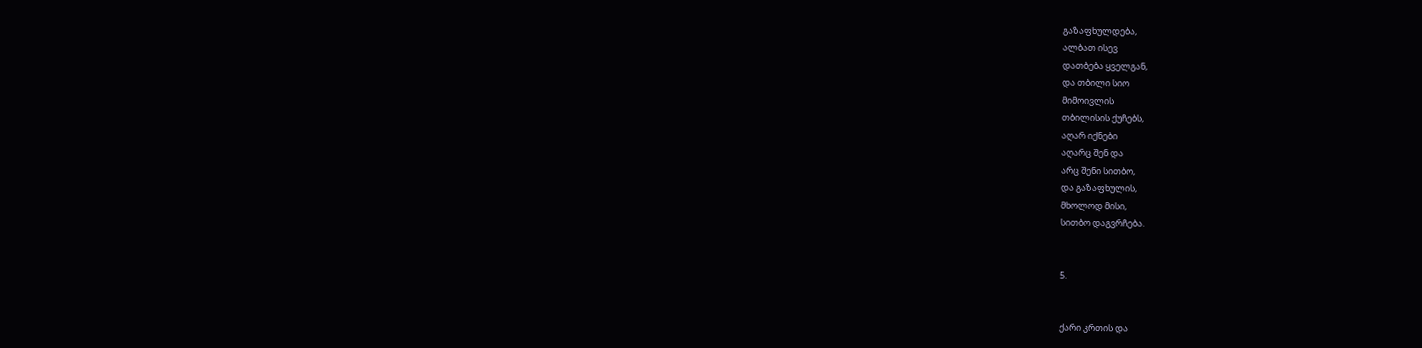გაზაფხულდება,
ალბათ ისევ
დათბება ყველგან,
და თბილი სიო
მიმოივლის
თბილისის ქუჩებს,
აღარ იქნები
აღარც შენ და
არც შენი სითბო,
და გაზაფხულის,
მხოლოდ მისი,
სითბო დაგვრჩება.


5.


ქარი კრთის და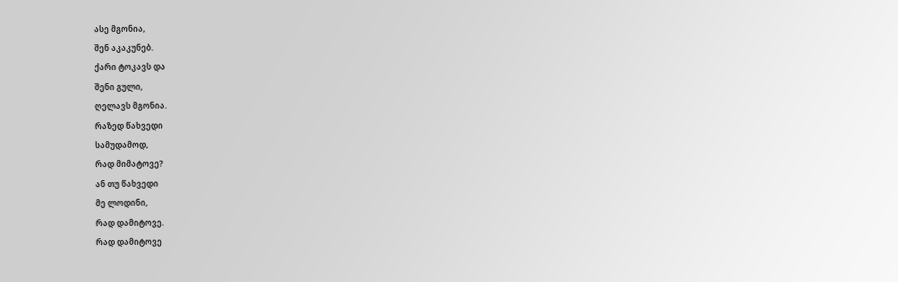ასე მგონია,
შენ აკაკუნებ.
ქარი ტოკავს და
შენი გული,
ღელავს მგონია.
რაზედ წახვედი
სამუდამოდ,
რად მიმატოვე?
ან თუ წახვედი
მე ლოდინი,
რად დამიტოვე.
რად დამიტოვე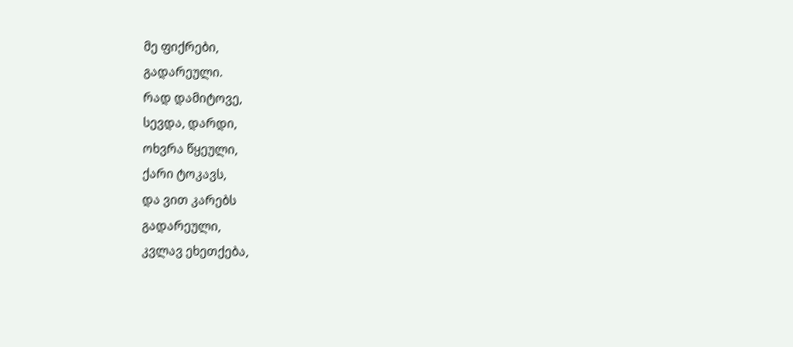მე ფიქრები,
გადარეული.
რად დამიტოვე,
სევდა, დარდი,
ოხვრა წყეული,
ქარი ტოკავს,
და ვით კარებს
გადარეული,
კვლავ ეხეთქება,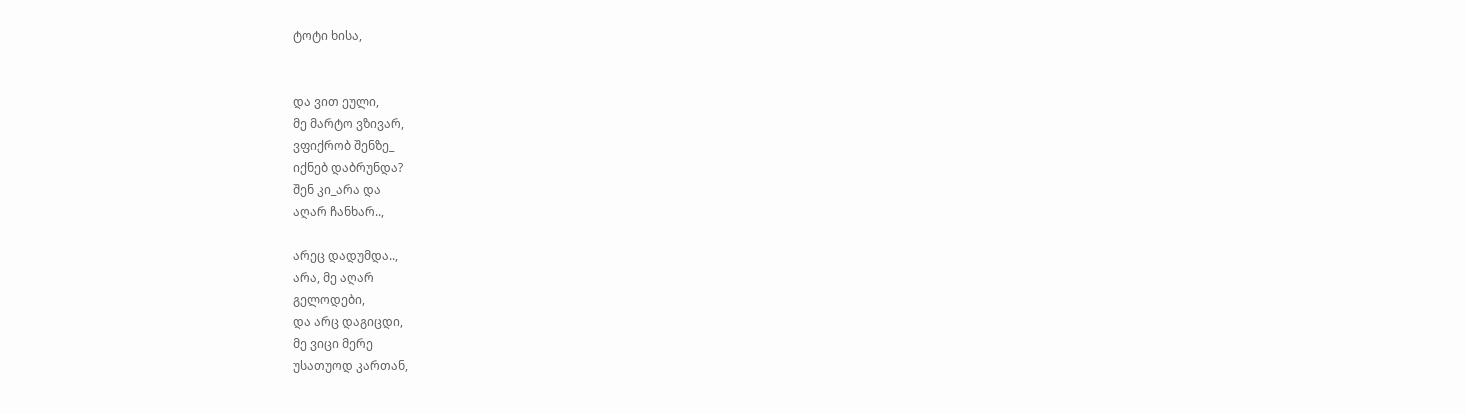ტოტი ხისა,


და ვით ეული,
მე მარტო ვზივარ,
ვფიქრობ შენზე_
იქნებ დაბრუნდა?
შენ კი_არა და
აღარ ჩანხარ..,

არეც დადუმდა..,
არა, მე აღარ
გელოდები,
და არც დაგიცდი,
მე ვიცი მერე
უსათუოდ კართან,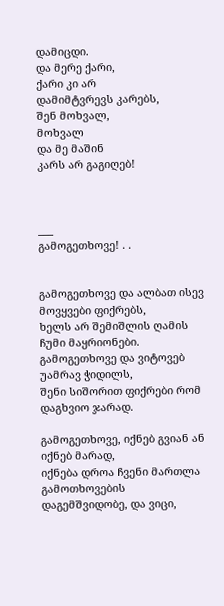დამიცდი.
და მერე ქარი,
ქარი კი არ
დამიმტვრევს კარებს,
შენ მოხვალ,
მოხვალ
და მე მაშინ
კარს არ გაგიღებ!



___
გამოგეთხოვე! . .


გამოგეთხოვე და ალბათ ისევ მოვყვები ფიქრებს,
ხელს არ შემიშლის ღამის ჩუმი მაყრიონები.
გამოგეთხოვე და ვიტოვებ უამრავ ჭიდილს,
შენი სიშორით ფიქრები რომ დაგხვიო ჯარად.

გამოგეთხოვე, იქნებ გვიან ან იქნებ მარად,
იქნება დროა ჩვენი მართლა გამოთხოვების
დაგემშვიდობე, და ვიცი,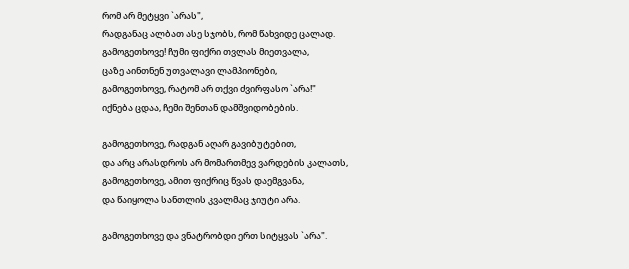რომ არ მეტყვი `არას",
რადგანაც ალბათ ასე სჯობს, რომ წახვიდე ცალად.
გამოგეთხოვე! ჩუმი ფიქრი თვლას მიეთვალა,
ცაზე აინთნენ უთვალავი ლამპიონები,
გამოგეთხოვე, რატომ არ თქვი ძვირფასო `არა!"
იქნება ცდაა, ჩემი შენთან დამშვიდობების.

გამოგეთხოვე, რადგან აღარ გავიბუტებით,
და არც არასდროს არ მომართმევ ვარდების კალათს,
გამოგეთხოვე, ამით ფიქრიც წვას დაემგვანა,
და წაიყოლა სანთლის კვალმაც ჯიუტი არა.

გამოგეთხოვე და ვნატრობდი ერთ სიტყვას `არა".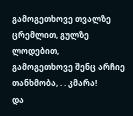გამოგეთხოვე თვალზე ცრემლით, გულზე ლოდებით,
გამოგეთხოვე შენც არჩიე თანხმობა, . . კმარა!
და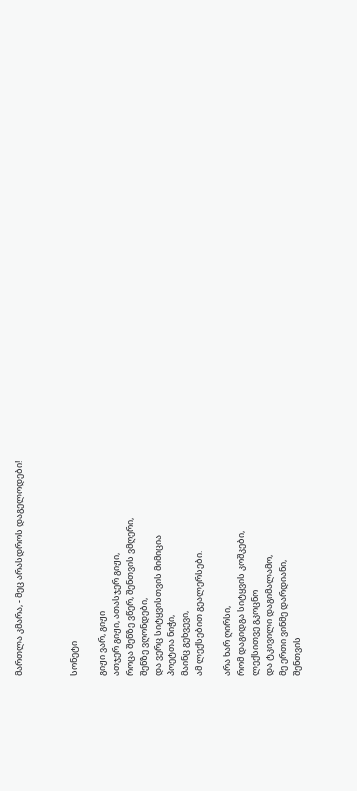მართლა კმარა, - მეც არასდროს დაგელოდები!



სონეტი

გიჟი ვარ, გიჟი
ათჯერ გიჟი, ათასჯერ გიჟი,
როცა შენზე ვწერ, შენთვის ვმღერი,
შენზე ვღონდები,
და ვერც სიტყვისთვის მიმიცია
პოეტთა ნიჭი,
მაინც გეხვევი,
ამ ლექსებით გეალერსები.

არა ხარ ღირსი,
რომ დაგიდგა სიტყვის კოშკები,
ლექსითვე გკოცნო
და ტკივილი დაგიმალამო,
მე ერთი ვინმე დარდიანი,
შენთვის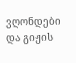ვღონდები
და გიჟის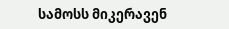სამოსს მიკერავენ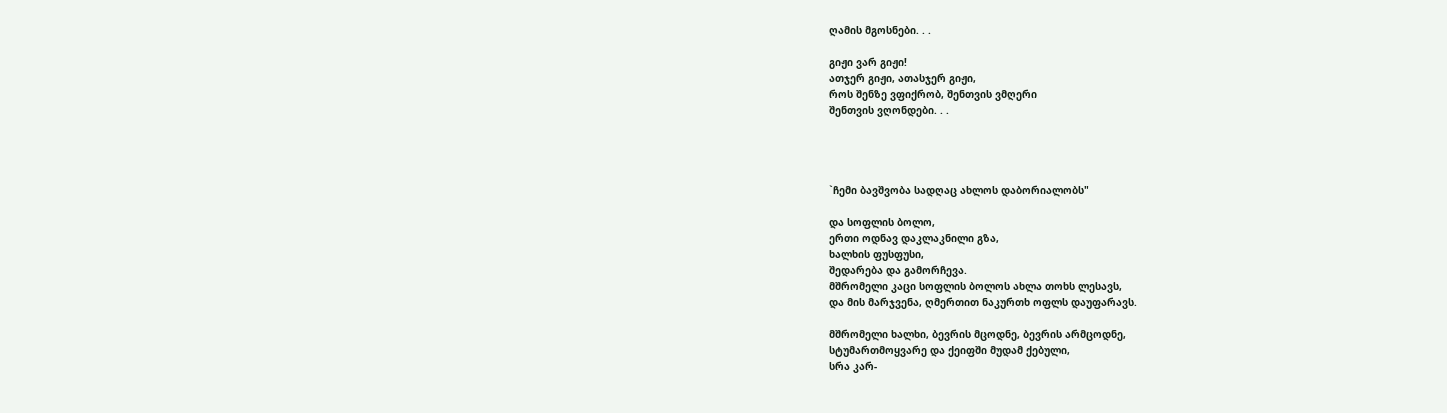ღამის მგოსნები. . .

გიჟი ვარ გიჟი!
ათჯერ გიჟი, ათასჯერ გიჟი,
როს შენზე ვფიქრობ, შენთვის ვმღერი
შენთვის ვღონდები. . .




`ჩემი ბავშვობა სადღაც ახლოს დაბორიალობს"

და სოფლის ბოლო,
ერთი ოდნავ დაკლაკნილი გზა,
ხალხის ფუსფუსი,
შედარება და გამორჩევა.
მშრომელი კაცი სოფლის ბოლოს ახლა თოხს ლესავს,
და მის მარჯვენა, ღმერთით ნაკურთხ ოფლს დაუფარავს.

მშრომელი ხალხი, ბევრის მცოდნე, ბევრის არმცოდნე,
სტუმართმოყვარე და ქეიფში მუდამ ქებული,
სრა კარ-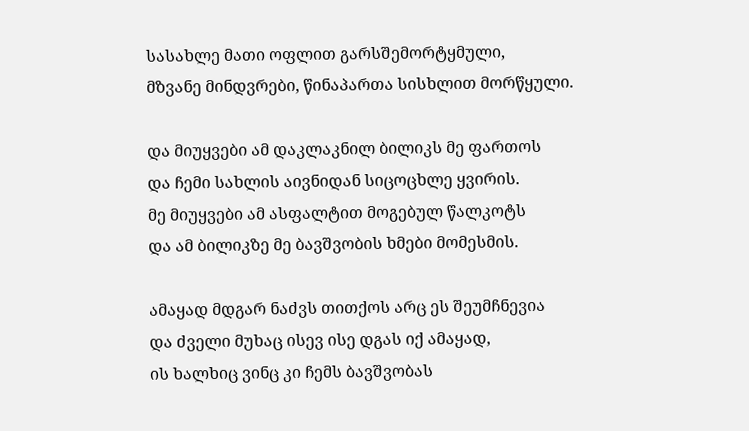სასახლე მათი ოფლით გარსშემორტყმული,
მზვანე მინდვრები, წინაპართა სისხლით მორწყული.

და მიუყვები ამ დაკლაკნილ ბილიკს მე ფართოს
და ჩემი სახლის აივნიდან სიცოცხლე ყვირის.
მე მიუყვები ამ ასფალტით მოგებულ წალკოტს
და ამ ბილიკზე მე ბავშვობის ხმები მომესმის.

ამაყად მდგარ ნაძვს თითქოს არც ეს შეუმჩნევია
და ძველი მუხაც ისევ ისე დგას იქ ამაყად,
ის ხალხიც ვინც კი ჩემს ბავშვობას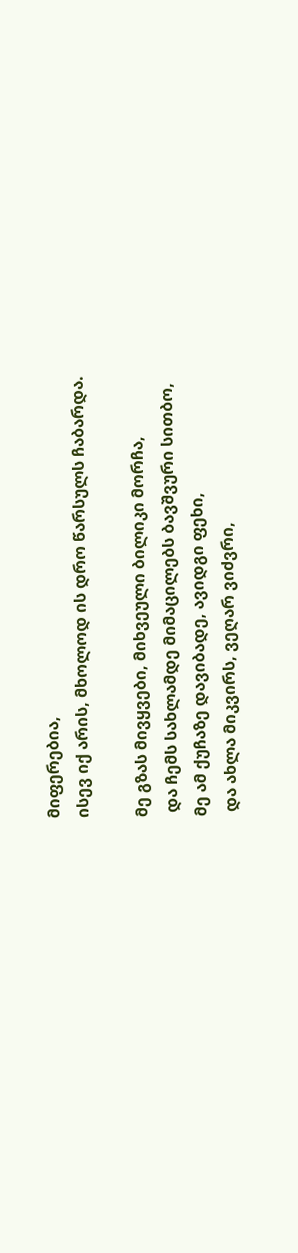მიფერებია,
ისევ იქ არის, მხოლოდ ის დრო წარსულს ჩაბარდა.

მე გზას მივყვები, მიხვეული ბილიკი მორჩა,
 და ჩემს სახლამდე მიმაცილებს ბავშვური სითბო,
მე ამ ქუჩაზე დავიბადე, ავიდგი ფეხი,
 და ახლა მიკვირს, ვეღარ ვიძვრი,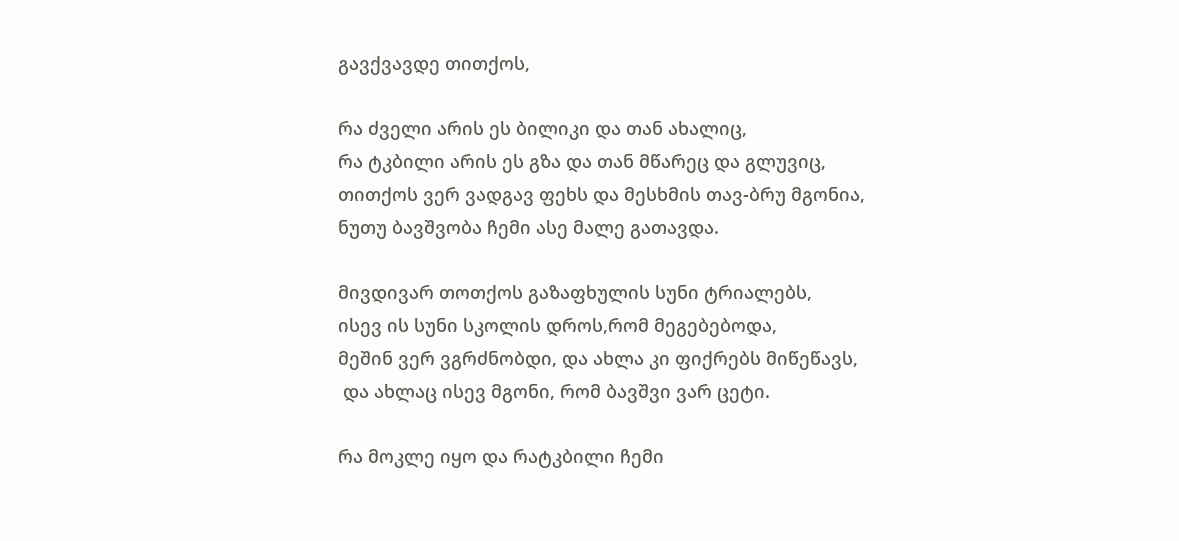გავქვავდე თითქოს,

რა ძველი არის ეს ბილიკი და თან ახალიც,
რა ტკბილი არის ეს გზა და თან მწარეც და გლუვიც,
თითქოს ვერ ვადგავ ფეხს და მესხმის თავ-ბრუ მგონია,
ნუთუ ბავშვობა ჩემი ასე მალე გათავდა.

მივდივარ თოთქოს გაზაფხულის სუნი ტრიალებს,
ისევ ის სუნი სკოლის დროს,რომ მეგებებოდა,
მეშინ ვერ ვგრძნობდი, და ახლა კი ფიქრებს მიწეწავს,
 და ახლაც ისევ მგონი, რომ ბავშვი ვარ ცეტი.

რა მოკლე იყო და რატკბილი ჩემი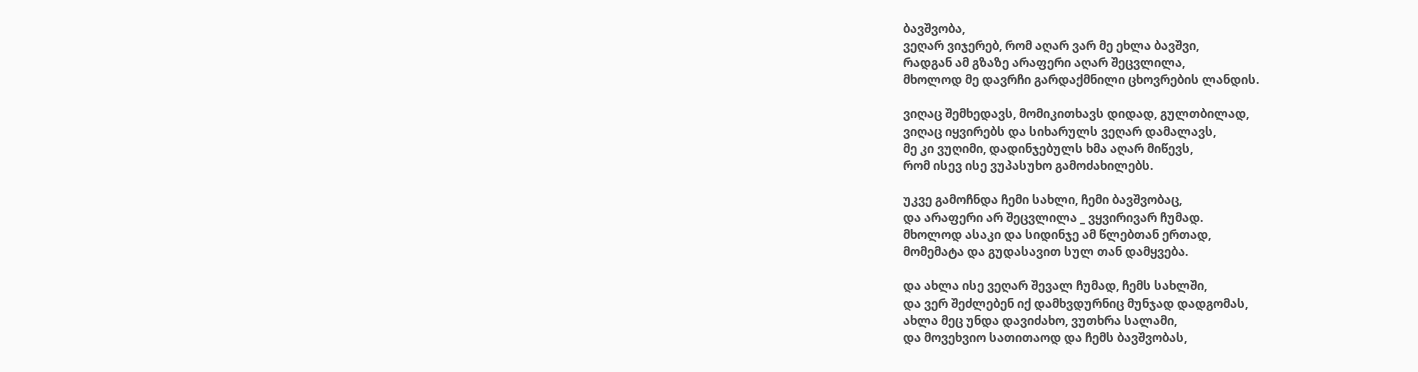ბავშვობა,
ვეღარ ვიჯერებ, რომ აღარ ვარ მე ეხლა ბავშვი,
რადგან ამ გზაზე არაფერი აღარ შეცვლილა,
მხოლოდ მე დავრჩი გარდაქმნილი ცხოვრების ლანდის.

ვიღაც შემხედავს, მომიკითხავს დიდად, გულთბილად,
ვიღაც იყვირებს და სიხარულს ვეღარ დამალავს,
მე კი ვუღიმი, დადინჯებულს ხმა აღარ მიწევს,
რომ ისევ ისე ვუპასუხო გამოძახილებს.

უკვე გამოჩნდა ჩემი სახლი, ჩემი ბავშვობაც,
და არაფერი არ შეცვლილა _ ვყვირივარ ჩუმად.
მხოლოდ ასაკი და სიდინჯე ამ წლებთან ერთად,
მომემატა და გუდასავით სულ თან დამყვება.

და ახლა ისე ვეღარ შევალ ჩუმად, ჩემს სახლში,
და ვერ შეძლებენ იქ დამხვდურნიც მუნჯად დადგომას,
ახლა მეც უნდა დავიძახო, ვუთხრა სალამი,
და მოვეხვიო სათითაოდ და ჩემს ბავშვობას,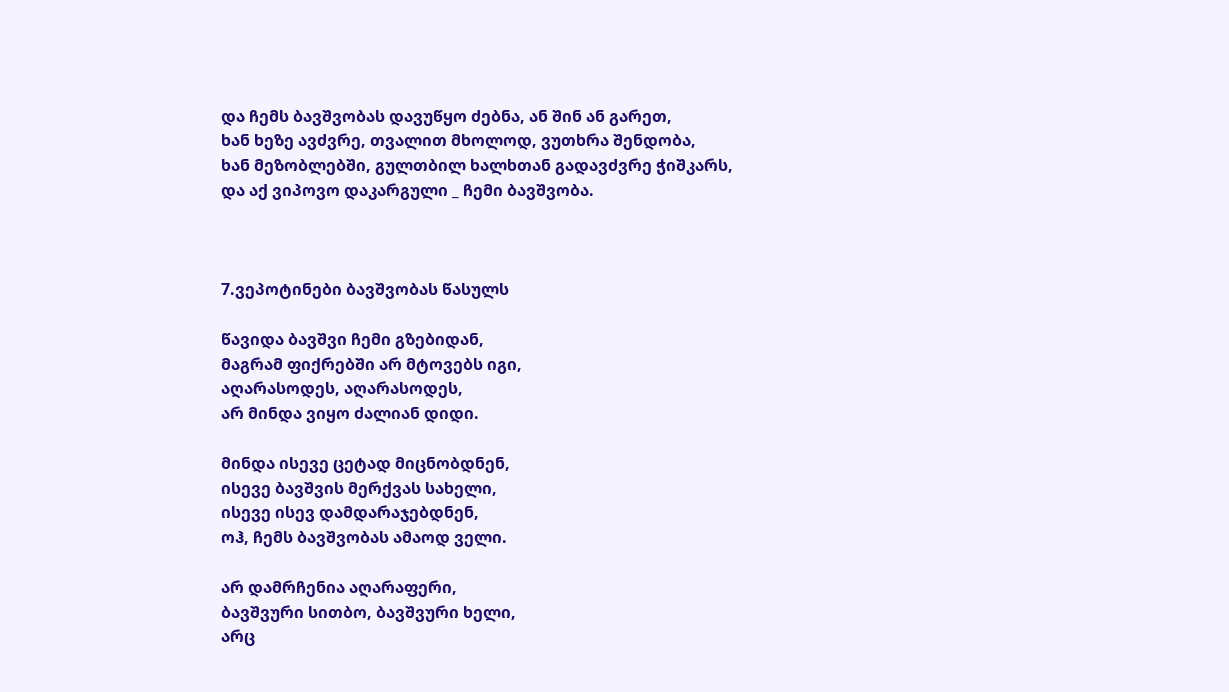და ჩემს ბავშვობას დავუწყო ძებნა, ან შინ ან გარეთ,
ხან ხეზე ავძვრე, თვალით მხოლოდ, ვუთხრა შენდობა,
ხან მეზობლებში, გულთბილ ხალხთან გადავძვრე ჭიშკარს,
და აქ ვიპოვო დაკარგული _ ჩემი ბავშვობა.



7.ვეპოტინები ბავშვობას წასულს

წავიდა ბავშვი ჩემი გზებიდან,
მაგრამ ფიქრებში არ მტოვებს იგი,
აღარასოდეს, აღარასოდეს,
არ მინდა ვიყო ძალიან დიდი.

მინდა ისევე ცეტად მიცნობდნენ,
ისევე ბავშვის მერქვას სახელი,
ისევე ისევ დამდარაჯებდნენ,
ოჰ, ჩემს ბავშვობას ამაოდ ველი.

არ დამრჩენია აღარაფერი,
ბავშვური სითბო, ბავშვური ხელი,
არც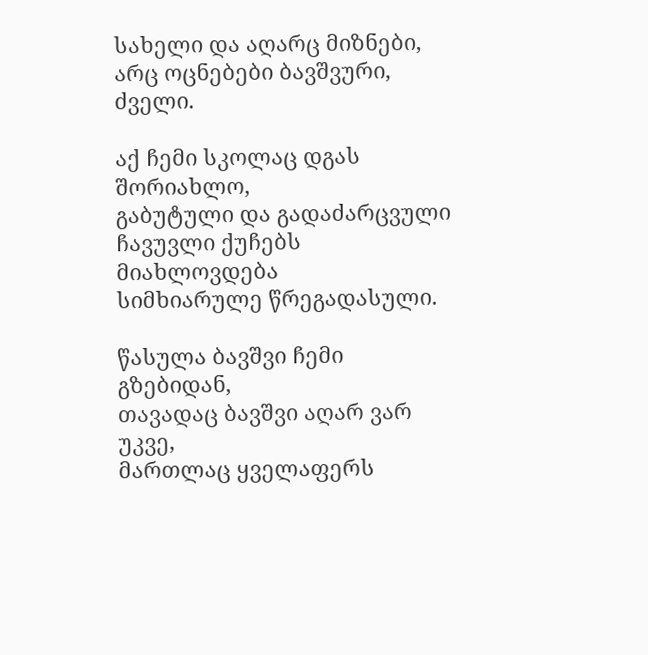სახელი და აღარც მიზნები,
არც ოცნებები ბავშვური, ძველი.

აქ ჩემი სკოლაც დგას შორიახლო,
გაბუტული და გადაძარცვული
ჩავუვლი ქუჩებს მიახლოვდება
სიმხიარულე წრეგადასული.

წასულა ბავშვი ჩემი გზებიდან,
თავადაც ბავშვი აღარ ვარ უკვე,
მართლაც ყველაფერს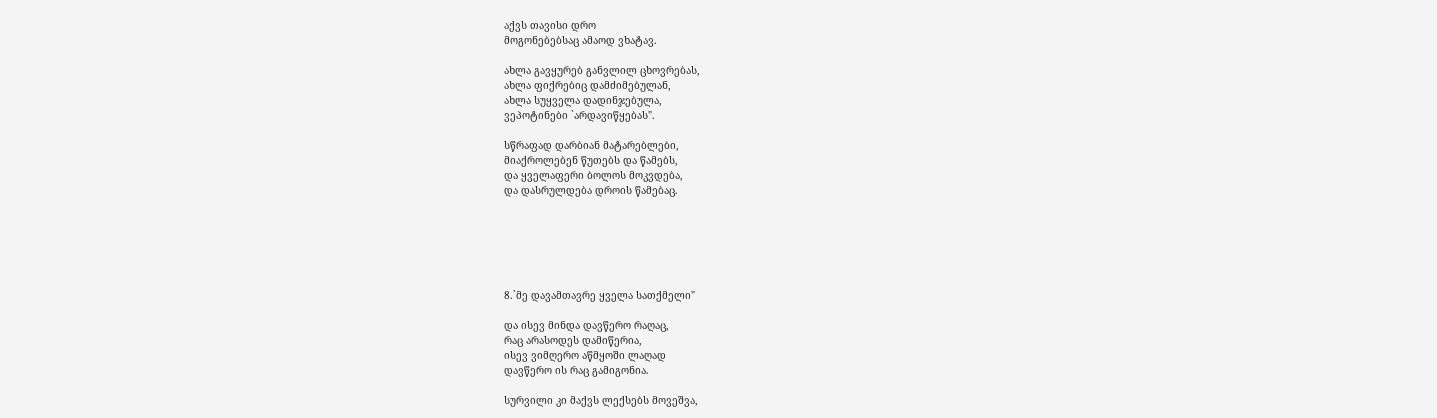აქვს თავისი დრო
მოგონებებსაც ამაოდ ვხატავ.

ახლა გავყურებ განვლილ ცხოვრებას,
ახლა ფიქრებიც დამძიმებულან,
ახლა სუყველა დადინჯებულა,
ვეპოტინები `არდავიწყებას".

სწრაფად დარბიან მატარებლები,
მიაქროლებენ წუთებს და წამებს,
და ყველაფერი ბოლოს მოკვდება,
და დასრულდება დროის წამებაც.






8.`მე დავამთავრე ყველა სათქმელი"

და ისევ მინდა დავწერო რაღაც,
რაც არასოდეს დამიწერია,
ისევ ვიმღერო აწმყოში ლაღად
დავწერო ის რაც გამიგონია.

სურვილი კი მაქვს ლექსებს მოვეშვა,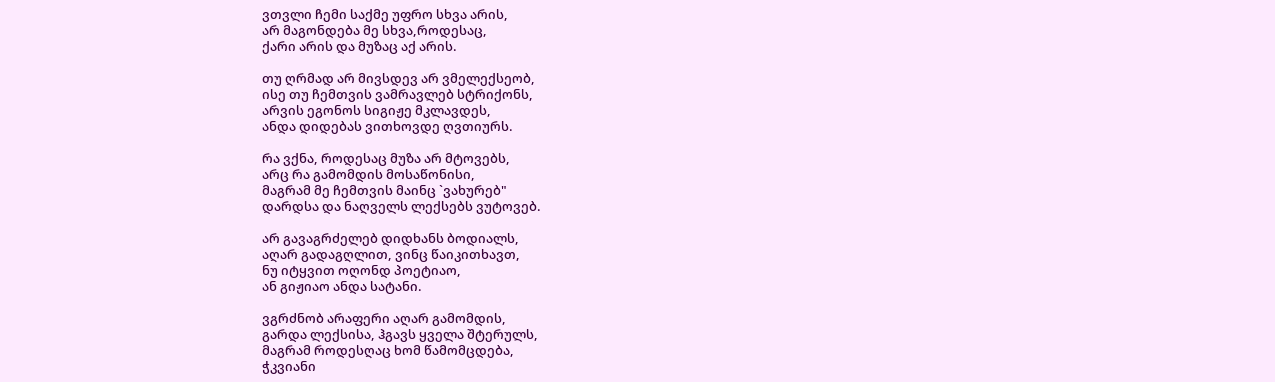ვთვლი ჩემი საქმე უფრო სხვა არის,
არ მაგონდება მე სხვა,როდესაც,
ქარი არის და მუზაც აქ არის.

თუ ღრმად არ მივსდევ არ ვმელექსეობ,
ისე თუ ჩემთვის ვამრავლებ სტრიქონს,
არვის ეგონოს სიგიჟე მკლავდეს,
ანდა დიდებას ვითხოვდე ღვთიურს.

რა ვქნა, როდესაც მუზა არ მტოვებს,
არც რა გამომდის მოსაწონისი,
მაგრამ მე ჩემთვის მაინც `ვახურებ"
დარდსა და ნაღველს ლექსებს ვუტოვებ.

არ გავაგრძელებ დიდხანს ბოდიალს,
აღარ გადაგღლით, ვინც წაიკითხავთ,
ნუ იტყვით ოღონდ პოეტიაო,
ან გიჟიაო ანდა სატანი.

ვგრძნობ არაფერი აღარ გამომდის,
გარდა ლექსისა, ჰგავს ყველა შტერულს,
მაგრამ როდესღაც ხომ წამომცდება,
ჭკვიანი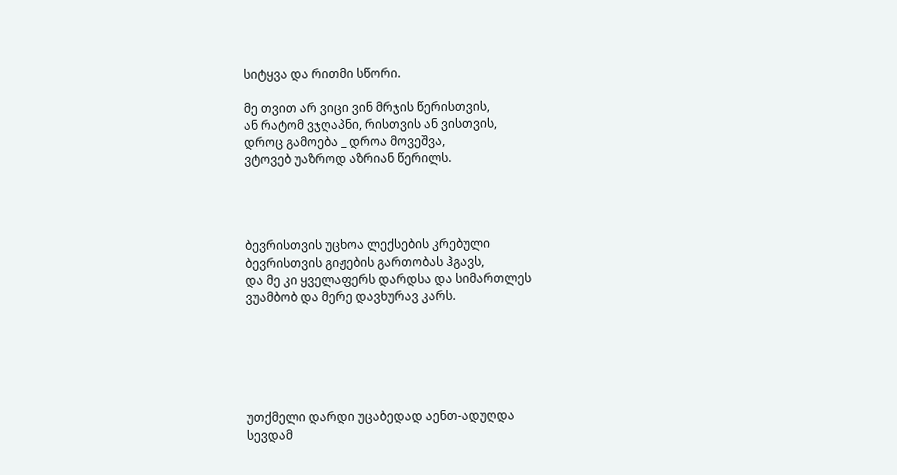სიტყვა და რითმი სწორი.

მე თვით არ ვიცი ვინ მრჯის წერისთვის,
ან რატომ ვჯღაპნი, რისთვის ან ვისთვის,
დროც გამოება _ დროა მოვეშვა,
ვტოვებ უაზროდ აზრიან წერილს.




ბევრისთვის უცხოა ლექსების კრებული
ბევრისთვის გიჟების გართობას ჰგავს,
და მე კი ყველაფერს დარდსა და სიმართლეს
ვუამბობ და მერე დავხურავ კარს.






უთქმელი დარდი უცაბედად აენთ-ადუღდა
სევდამ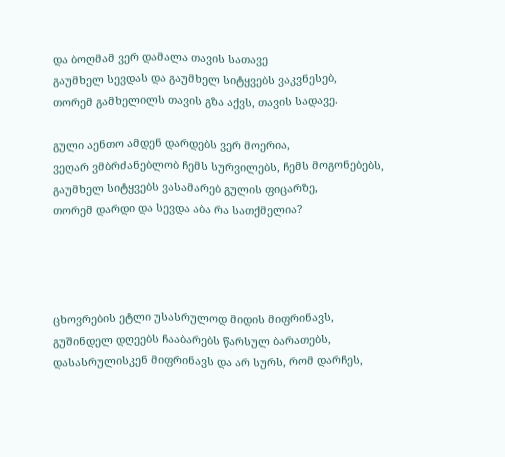და ბოღმამ ვერ დამალა თავის სათავე
გაუმხელ სევდას და გაუმხელ სიტყვებს ვაკვნესებ,
თორემ გამხელილს თავის გზა აქვს, თავის სადავე.

გული აენთო ამდენ დარდებს ვერ მოერია,
ვეღარ ვმბრძანებლობ ჩემს სურვილებს, ჩემს მოგონებებს,
გაუმხელ სიტყვებს ვასამარებ გულის ფიცარზე,
თორემ დარდი და სევდა აბა რა სათქმელია?




ცხოვრების ეტლი უსასრულოდ მიდის მიფრინავს,
გუშინდელ დღეებს ჩააბარებს წარსულ ბარათებს,
დასასრულისკენ მიფრინავს და არ სურს, რომ დარჩეს,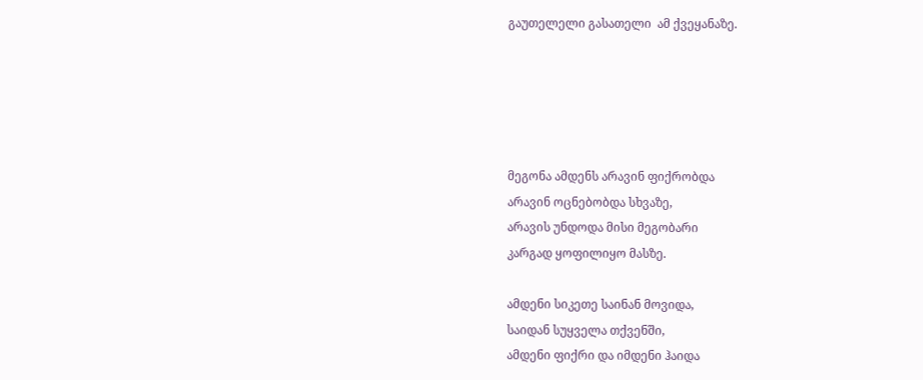გაუთელელი გასათელი  ამ ქვეყანაზე.





მეგონა ამდენს არავინ ფიქრობდა
არავინ ოცნებობდა სხვაზე,
არავის უნდოდა მისი მეგობარი
კარგად ყოფილიყო მასზე.

ამდენი სიკეთე საინან მოვიდა,
საიდან სუყველა თქვენში,
ამდენი ფიქრი და იმდენი ჰაიდა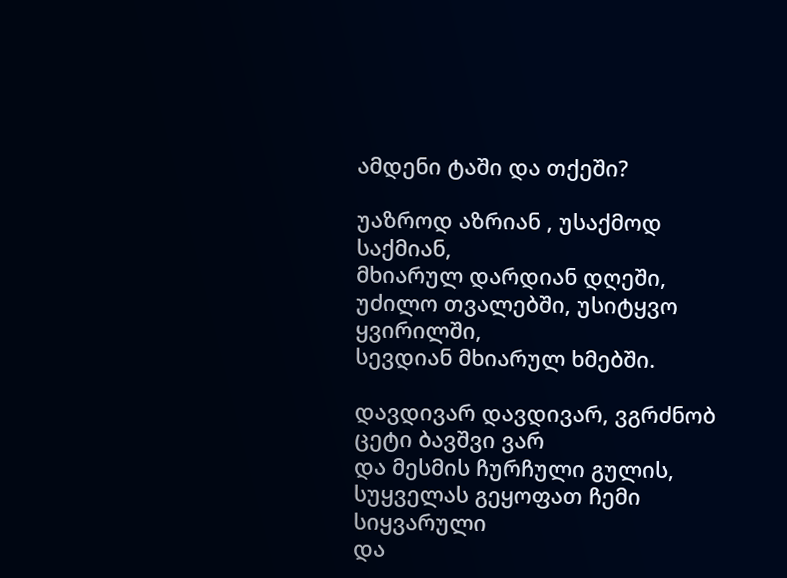ამდენი ტაში და თქეში?

უაზროდ აზრიან , უსაქმოდ საქმიან,
მხიარულ დარდიან დღეში,
უძილო თვალებში, უსიტყვო ყვირილში,
სევდიან მხიარულ ხმებში.

დავდივარ დავდივარ, ვგრძნობ ცეტი ბავშვი ვარ
და მესმის ჩურჩული გულის,
სუყველას გეყოფათ ჩემი სიყვარული
და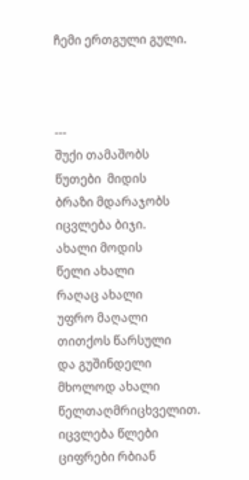ჩემი ერთგული გული.



---
შუქი თამაშობს
წუთები  მიდის
ბრაზი მდარაჯობს
იცვლება ბიჯი.
ახალი მოდის
წელი ახალი
რაღაც ახალი
უფრო მაღალი
თითქოს წარსული
და გუშინდელი
მხოლოდ ახალი
წელთაღმრიცხველით.
იცვლება წლები
ციფრები რბიან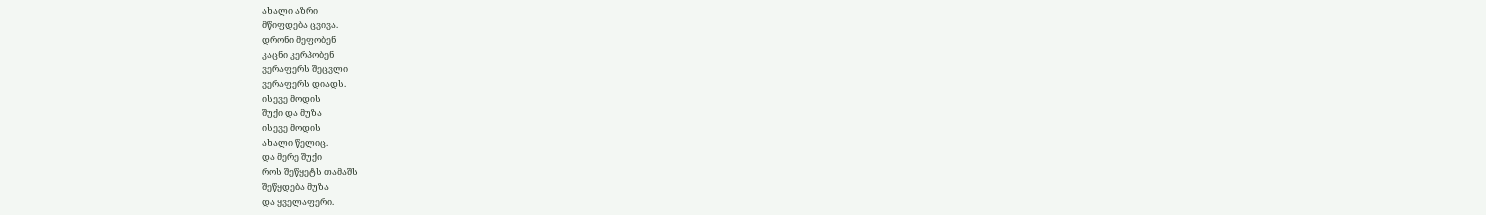ახალი აზრი
მწიფდება ცვივა.
დრონი მეფობენ
კაცნი კერპობენ
ვერაფერს შეცვლი
ვერაფერს დიადს.
ისევე მოდის
შუქი და მუზა
ისევე მოდის
ახალი წელიც.
და მერე შუქი
როს შეწყეტს თამაშს
შეწყდება მუზა
და ყველაფერი.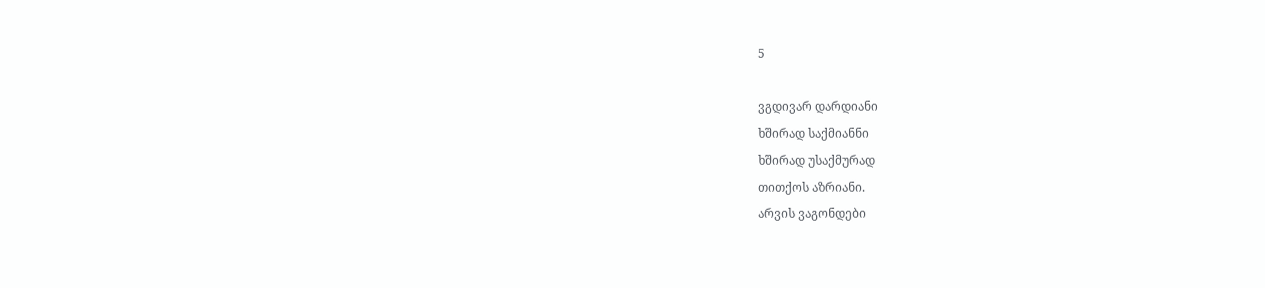5

ვგდივარ დარდიანი
ხშირად საქმიანნი
ხშირად უსაქმურად
თითქოს აზრიანი.
არვის ვაგონდები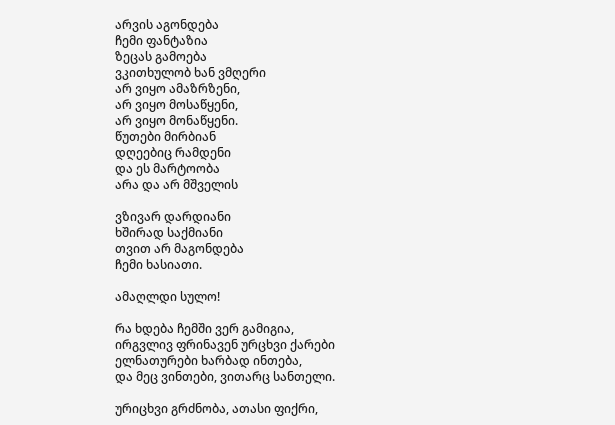არვის აგონდება
ჩემი ფანტაზია
ზეცას გამოება
ვკითხულობ ხან ვმღერი
არ ვიყო ამაზრზენი,
არ ვიყო მოსაწყენი,
არ ვიყო მონაწყენი.
წუთები მირბიან
დღეებიც რამდენი
და ეს მარტოობა
არა და არ მშველის

ვზივარ დარდიანი
ხშირად საქმიანი
თვით არ მაგონდება
ჩემი ხასიათი.

ამაღლდი სულო!

რა ხდება ჩემში ვერ გამიგია,
ირგვლივ ფრინავენ ურცხვი ქარები
ელნათურები ხარბად ინთება,
და მეც ვინთები, ვითარც სანთელი.

ურიცხვი გრძნობა, ათასი ფიქრი,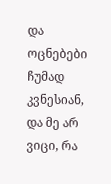და ოცნებები ჩუმად კვნესიან,
და მე არ ვიცი, რა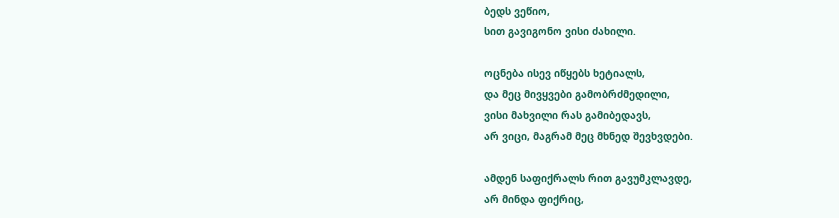ბედს ვეწიო,
სით გავიგონო ვისი ძახილი.

ოცნება ისევ იწყებს ხეტიალს,
და მეც მივყვები გამობრძმედილი,
ვისი მახვილი რას გამიბედავს,
არ ვიცი, მაგრამ მეც მხნედ შევხვდები.

ამდენ საფიქრალს რით გავუმკლავდე,
არ მინდა ფიქრიც,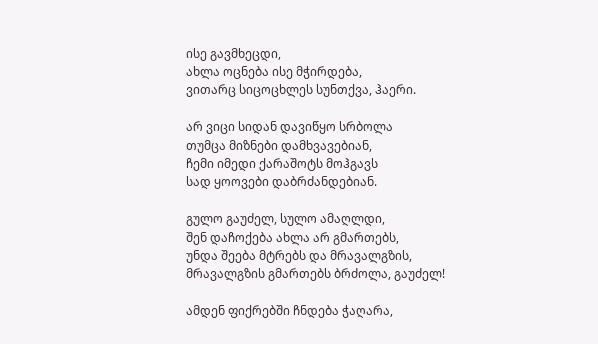ისე გავმხეცდი,
ახლა ოცნება ისე მჭირდება,
ვითარც სიცოცხლეს სუნთქვა, ჰაერი.

არ ვიცი სიდან დავიწყო სრბოლა
თუმცა მიზნები დამხვავებიან,
ჩემი იმედი ქარაშოტს მოჰგავს
სად ყოოვები დაბრძანდებიან.

გულო გაუძელ, სულო ამაღლდი,
შენ დაჩოქება ახლა არ გმართებს,
უნდა შეება მტრებს და მრავალგზის,
მრავალგზის გმართებს ბრძოლა, გაუძელ!

ამდენ ფიქრებში ჩნდება ჭაღარა,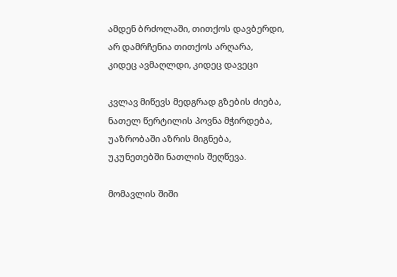ამდენ ბრძოლაში, თითქოს დავბერდი,
არ დამრჩენია თითქოს არღარა,
კიდეც ავმაღლდი, კიდეც დავეცი

კვლავ მიწევს მედგრად გზების ძიება,
ნათელ წერტილის პოვნა მჭირდება,
უაზრობაში აზრის მიგნება,
უკუნეთებში ნათლის შეღწევა.

მომავლის შიში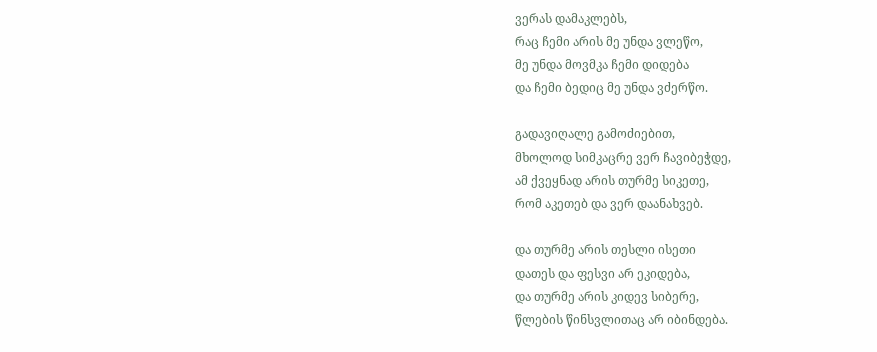ვერას დამაკლებს,
რაც ჩემი არის მე უნდა ვლეწო,
მე უნდა მოვმკა ჩემი დიდება
და ჩემი ბედიც მე უნდა ვძერწო.

გადავიღალე გამოძიებით,
მხოლოდ სიმკაცრე ვერ ჩავიბეჭდე,
ამ ქვეყნად არის თურმე სიკეთე,
რომ აკეთებ და ვერ დაანახვებ.

და თურმე არის თესლი ისეთი
დათეს და ფესვი არ ეკიდება,
და თურმე არის კიდევ სიბერე,
წლების წინსვლითაც არ იბინდება.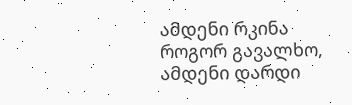ამდენი რკინა როგორ გავალხო,
ამდენი დარდი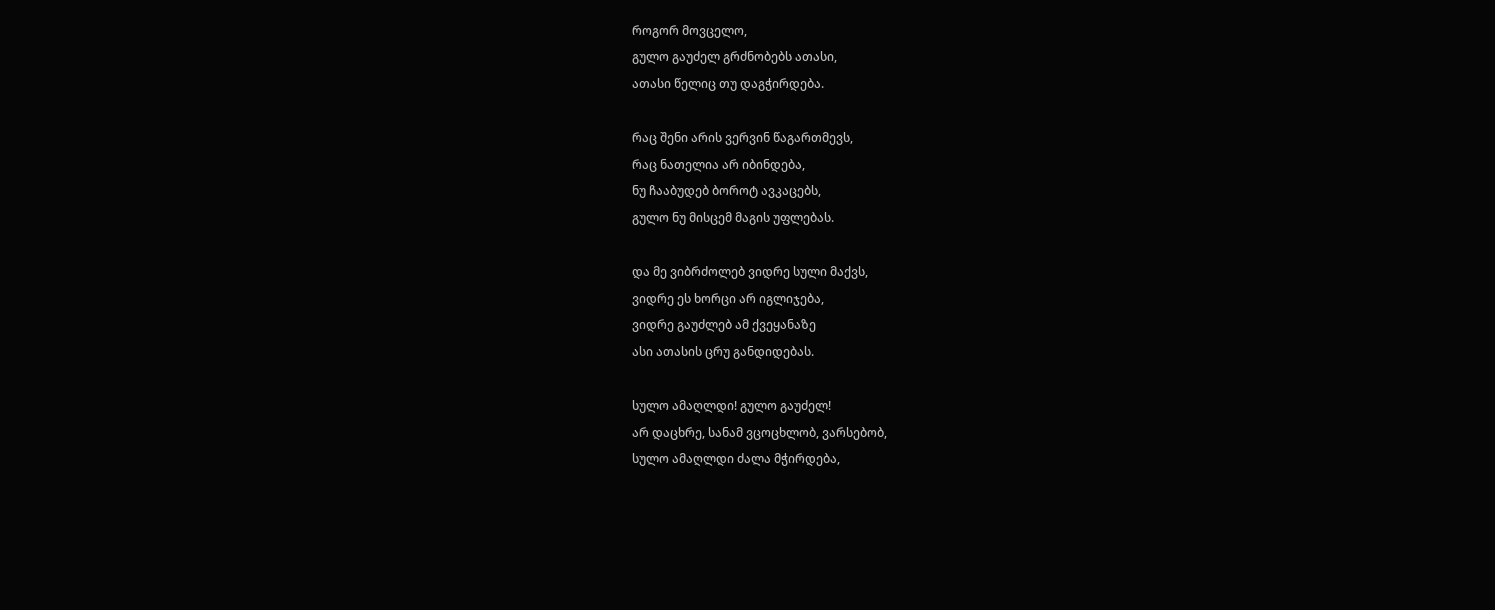როგორ მოვცელო,
გულო გაუძელ გრძნობებს ათასი,
ათასი წელიც თუ დაგჭირდება.

რაც შენი არის ვერვინ წაგართმევს,
რაც ნათელია არ იბინდება,
ნუ ჩააბუდებ ბოროტ ავკაცებს,
გულო ნუ მისცემ მაგის უფლებას.

და მე ვიბრძოლებ ვიდრე სული მაქვს,
ვიდრე ეს ხორცი არ იგლიჯება,
ვიდრე გაუძლებ ამ ქვეყანაზე
ასი ათასის ცრუ განდიდებას.

სულო ამაღლდი! გულო გაუძელ!
არ დაცხრე, სანამ ვცოცხლობ, ვარსებობ,
სულო ამაღლდი ძალა მჭირდება,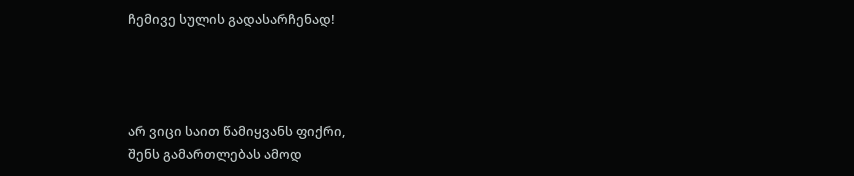ჩემივე სულის გადასარჩენად!




არ ვიცი საით წამიყვანს ფიქრი,
შენს გამართლებას ამოდ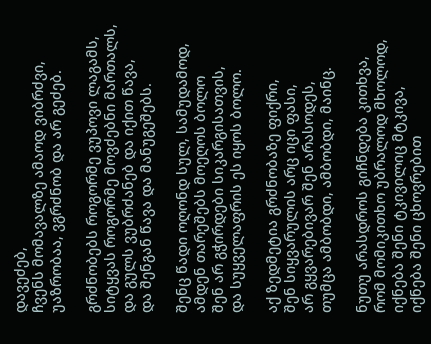დავეძებ,
ჩვენს მომავალზე ამაოდ ვიბრძვი,
უაზრობაა, ვგრძნობ და არ გეძებ.

გრძნობებს როგორმე ვუპოვი ლაგამს,
სიტყვას როგორმე მოვძებნი მართალს,
და გულს ვუბრძანებ და იქით წავა,
და შენგან წავა და მანუგეშებს.

შენც წადი ოღონდ სულ, სამუდამოდ,
ამდენ თარეშებს მოეღოს ბოლო
შენ არ გჭირდები სიკარგისათვის,
და სუყველაფრის ეს იყოს ბოლო.

აქ ზედმეტია გრძნობაზე ფიქრი,
შენ სიყვარულის არც იცი ფასი,
არ გყვარებივარ შენ არასოდეს,
თუმცა ამბობდი, ამბობდი, მაინც.

ნუთუ არასდროს გიჩნდება კითხვა,
რომ მომიკითხო უბრალოდ მხოლოდ,
იქნება შენი ტკივილიც მტკივა,
იქნება შენი ცხოვრებით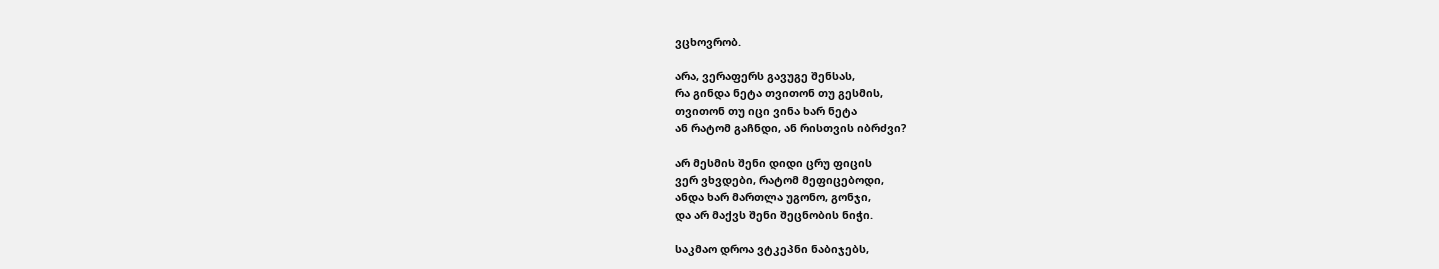ვცხოვრობ.

არა, ვერაფერს გავუგე შენსას,
რა გინდა ნეტა თვითონ თუ გესმის,
თვითონ თუ იცი ვინა ხარ ნეტა
ან რატომ გაჩნდი, ან რისთვის იბრძვი?

არ მესმის შენი დიდი ცრუ ფიცის
ვერ ვხვდები, რატომ მეფიცებოდი,
ანდა ხარ მართლა უგონო, გონჯი,
და არ მაქვს შენი შეცნობის ნიჭი.

საკმაო დროა ვტკეპნი ნაბიჯებს,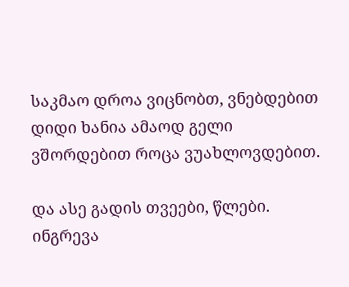საკმაო დროა ვიცნობთ, ვნებდებით
დიდი ხანია ამაოდ გელი
ვშორდებით როცა ვუახლოვდებით.

და ასე გადის თვეები, წლები.
ინგრევა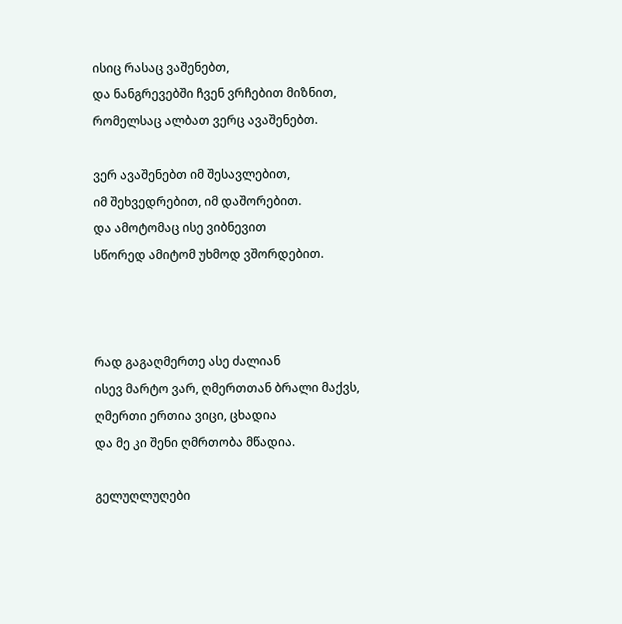ისიც რასაც ვაშენებთ,
და ნანგრევებში ჩვენ ვრჩებით მიზნით,
რომელსაც ალბათ ვერც ავაშენებთ.

ვერ ავაშენებთ იმ შესავლებით,
იმ შეხვედრებით, იმ დაშორებით.
და ამოტომაც ისე ვიბნევით
სწორედ ამიტომ უხმოდ ვშორდებით.



რად გაგაღმერთე ასე ძალიან
ისევ მარტო ვარ, ღმერთთან ბრალი მაქვს,
ღმერთი ერთია ვიცი, ცხადია
და მე კი შენი ღმრთობა მწადია.

გელუღლუღები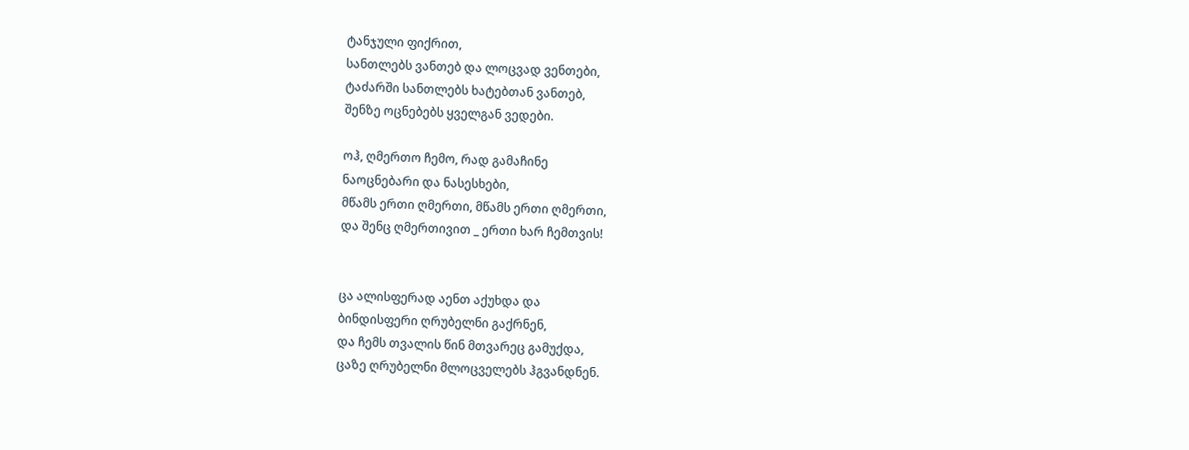ტანჯული ფიქრით,
სანთლებს ვანთებ და ლოცვად ვენთები,
ტაძარში სანთლებს ხატებთან ვანთებ,
შენზე ოცნებებს ყველგან ვედები.

ოჰ, ღმერთო ჩემო, რად გამაჩინე
ნაოცნებარი და ნასესხები,
მწამს ერთი ღმერთი, მწამს ერთი ღმერთი,
და შენც ღმერთივით _ ერთი ხარ ჩემთვის!


ცა ალისფერად აენთ აქუხდა და
ბინდისფერი ღრუბელნი გაქრნენ,
და ჩემს თვალის წინ მთვარეც გამუქდა,
ცაზე ღრუბელნი მლოცველებს ჰგვანდნენ.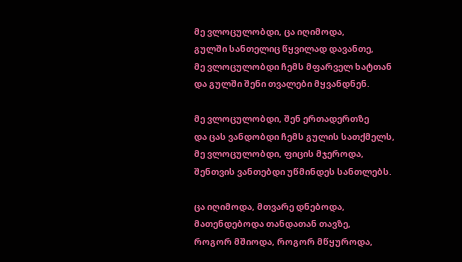მე ვლოცულობდი, ცა იღიმოდა,
გულში სანთელიც წყვილად დავანთე,
მე ვლოცულობდი ჩემს მფარველ ხატთან
და გულში შენი თვალები მყვანდნენ.

მე ვლოცულობდი, შენ ერთადერთზე
და ცას ვანდობდი ჩემს გულის სათქმელს,
მე ვლოცულობდი, ფიცის მჯეროდა,
შენთვის ვანთებდი უწმინდეს სანთლებს.

ცა იღიმოდა, მთვარე დნებოდა,
მათენდებოდა თანდათან თავზე,
როგორ მშიოდა, როგორ მწყუროდა,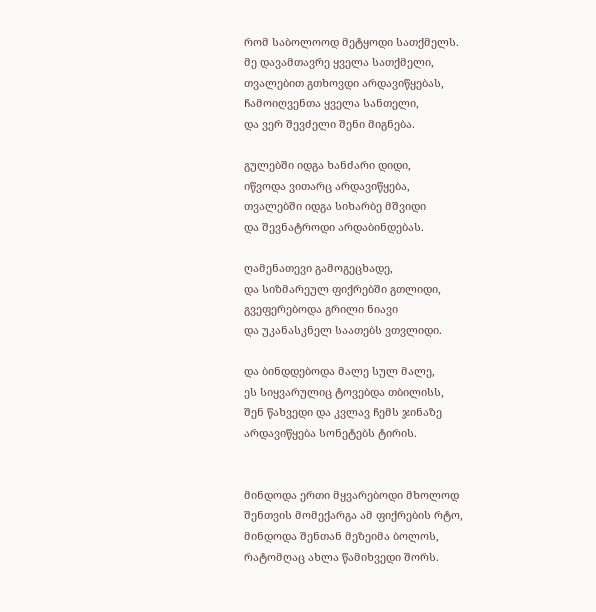რომ საბოლოოდ მეტყოდი სათქმელს.
მე დავამთავრე ყველა სათქმელი,
თვალებით გთხოვდი არდავიწყებას,
ჩამოიღვენთა ყველა სანთელი,
და ვერ შევძელი შენი მიგნება.

გულებში იდგა ხანძარი დიდი,
იწვოდა ვითარც არდავიწყება,
თვალებში იდგა სიხარბე მშვიდი
და შევნატროდი არდაბინდებას.

ღამენათევი გამოგეცხადე,
და სიზმარეულ ფიქრებში გთლიდი,
გვეფერებოდა გრილი ნიავი
და უკანასკნელ საათებს ვთვლიდი.

და ბინდდებოდა მალე სულ მალე,
ეს სიყვარულიც ტოვებდა თბილისს,
შენ წახვედი და კვლავ ჩემს ჯინაზე
არდავიწყება სონეტებს ტირის.


მინდოდა ერთი მყვარებოდი მხოლოდ
შენთვის მომექარგა ამ ფიქრების რტო,
მინდოდა შენთან მეზეიმა ბოლოს,
რატომღაც ახლა წამიხვედი შორს.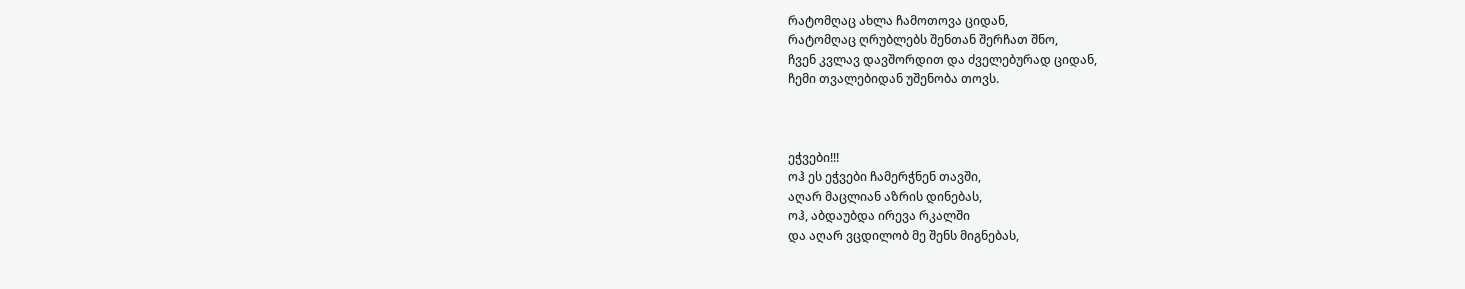რატომღაც ახლა ჩამოთოვა ციდან,
რატომღაც ღრუბლებს შენთან შერჩათ შნო,
ჩვენ კვლავ დავშორდით და ძველებურად ციდან,
ჩემი თვალებიდან უშენობა თოვს.



ეჭვები!!!
ოჰ ეს ეჭვები ჩამერჭნენ თავში,
აღარ მაცლიან აზრის დინებას,
ოჰ, აბდაუბდა ირევა რკალში
და აღარ ვცდილობ მე შენს მიგნებას,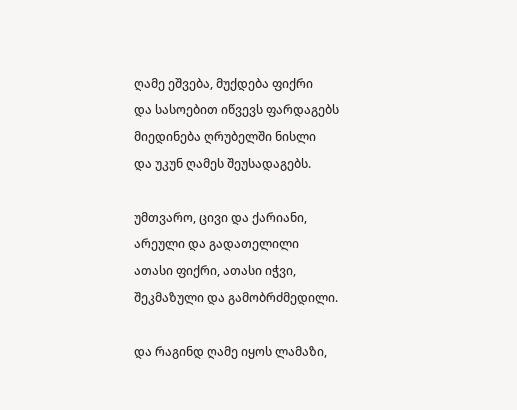ღამე ეშვება, მუქდება ფიქრი
და სასოებით იწვევს ფარდაგებს
მიედინება ღრუბელში ნისლი
და უკუნ ღამეს შეუსადაგებს.

უმთვარო, ცივი და ქარიანი,
არეული და გადათელილი
ათასი ფიქრი, ათასი იჭვი,
შეკმაზული და გამობრძმედილი.

და რაგინდ ღამე იყოს ლამაზი,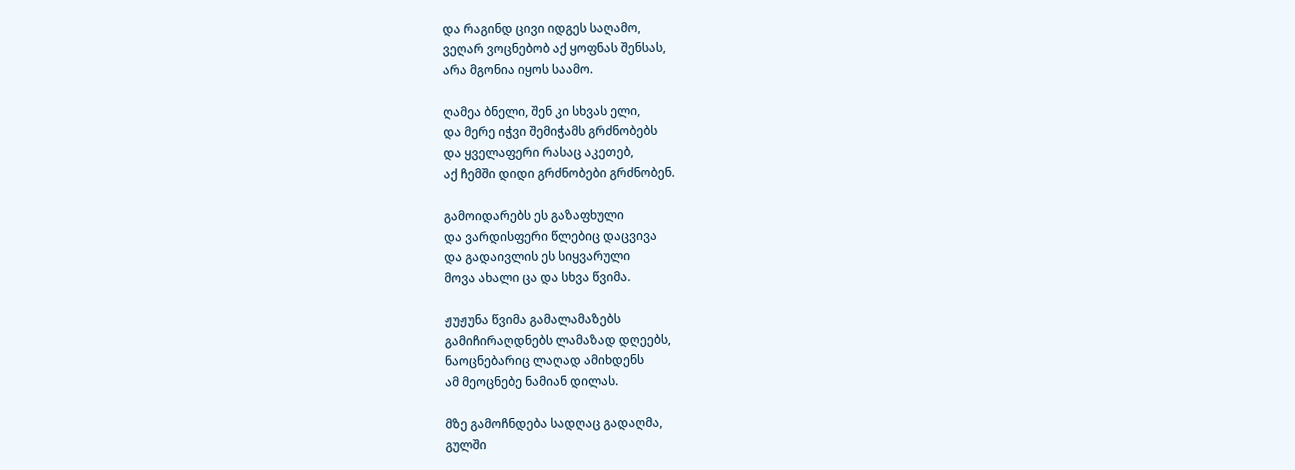და რაგინდ ცივი იდგეს საღამო,
ვეღარ ვოცნებობ აქ ყოფნას შენსას,
არა მგონია იყოს საამო.

ღამეა ბნელი, შენ კი სხვას ელი,
და მერე იჭვი შემიჭამს გრძნობებს
და ყველაფერი რასაც აკეთებ,
აქ ჩემში დიდი გრძნობები გრძნობენ.

გამოიდარებს ეს გაზაფხული
და ვარდისფერი წლებიც დაცვივა
და გადაივლის ეს სიყვარული
მოვა ახალი ცა და სხვა წვიმა.

ჟუჟუნა წვიმა გამალამაზებს
გამიჩირაღდნებს ლამაზად დღეებს,
ნაოცნებარიც ლაღად ამიხდენს
ამ მეოცნებე ნამიან დილას.

მზე გამოჩნდება სადღაც გადაღმა,
გულში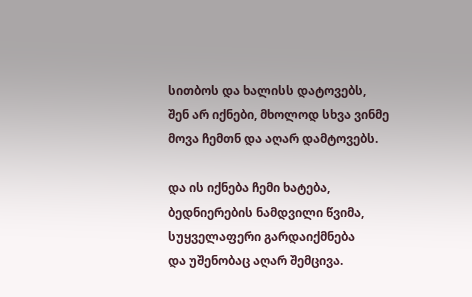სითბოს და ხალისს დატოვებს,
შენ არ იქნები, მხოლოდ სხვა ვინმე
მოვა ჩემთნ და აღარ დამტოვებს.

და ის იქნება ჩემი ხატება,
ბედნიერების ნამდვილი წვიმა,
სუყველაფერი გარდაიქმნება
და უშენობაც აღარ შემცივა.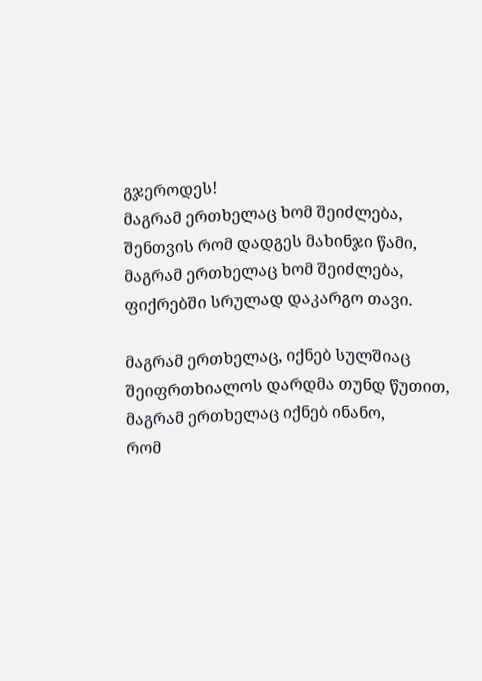გჯეროდეს!
მაგრამ ერთხელაც ხომ შეიძლება,
შენთვის რომ დადგეს მახინჯი წამი,
მაგრამ ერთხელაც ხომ შეიძლება,
ფიქრებში სრულად დაკარგო თავი.

მაგრამ ერთხელაც, იქნებ სულშიაც
შეიფრთხიალოს დარდმა თუნდ წუთით,
მაგრამ ერთხელაც იქნებ ინანო,
რომ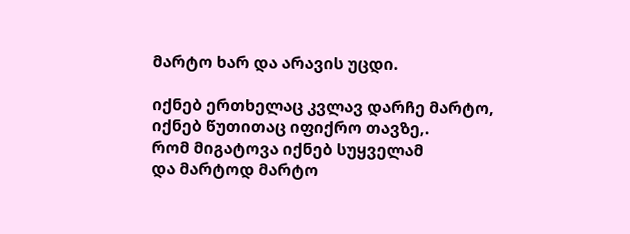მარტო ხარ და არავის უცდი.

იქნებ ერთხელაც კვლავ დარჩე მარტო,
იქნებ წუთითაც იფიქრო თავზე,.
რომ მიგატოვა იქნებ სუყველამ
და მარტოდ მარტო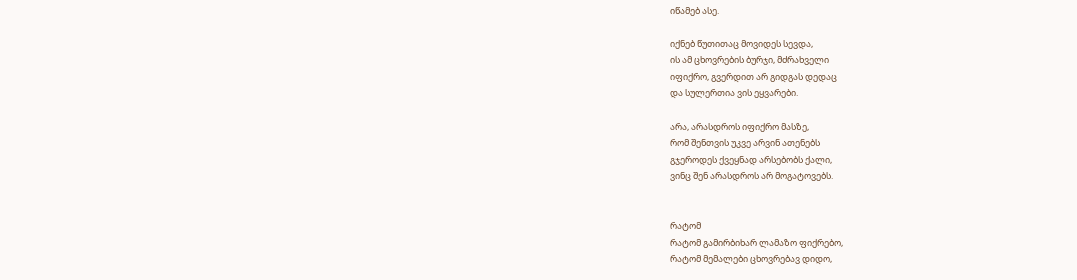იწამებ ასე.

იქნებ წუთითაც მოვიდეს სევდა,
ის ამ ცხოვრების ბურჯი, მძრახველი
იფიქრო, გვერდით არ გიდგას დედაც
და სულერთია ვის ეყვარები.

არა, არასდროს იფიქრო მასზე,
რომ შენთვის უკვე არვინ ათენებს
გჯეროდეს ქვეყნად არსებობს ქალი,
ვინც შენ არასდროს არ მოგატოვებს.


რატომ
რატომ გამირბიხარ ლამაზო ფიქრებო,
რატომ მემალები ცხოვრებავ დიდო,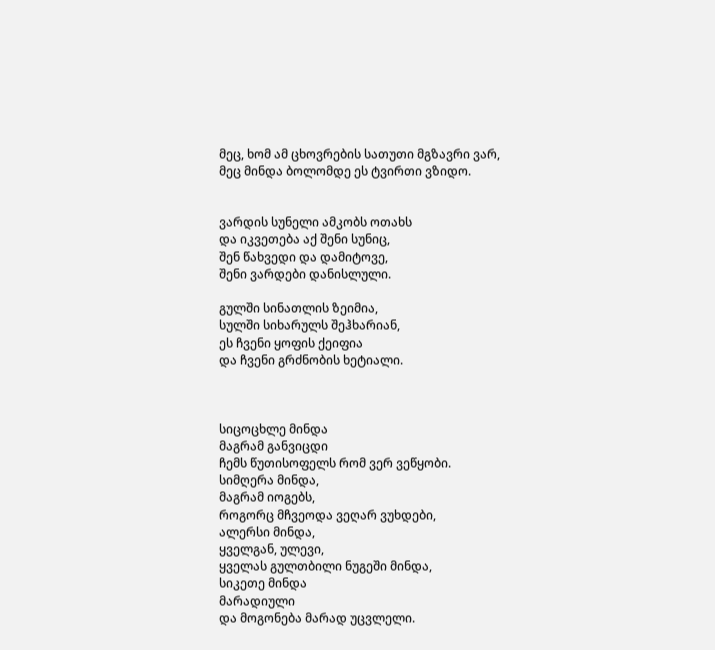მეც, ხომ ამ ცხოვრების სათუთი მგზავრი ვარ,
მეც მინდა ბოლომდე ეს ტვირთი ვზიდო.


ვარდის სუნელი ამკობს ოთახს
და იკვეთება აქ შენი სუნიც,
შენ წახვედი და დამიტოვე,
შენი ვარდები დანისლული.

გულში სინათლის ზეიმია,
სულში სიხარულს შეჰხარიან,
ეს ჩვენი ყოფის ქეიფია
და ჩვენი გრძნობის ხეტიალი.



სიცოცხლე მინდა
მაგრამ განვიცდი
ჩემს წუთისოფელს რომ ვერ ვეწყობი.
სიმღერა მინდა,
მაგრამ იოგებს,
როგორც მჩვეოდა ვეღარ ვუხდები,
ალერსი მინდა,
ყველგან, ულევი,
ყველას გულთბილი ნუგეში მინდა,
სიკეთე მინდა
მარადიული
და მოგონება მარად უცვლელი.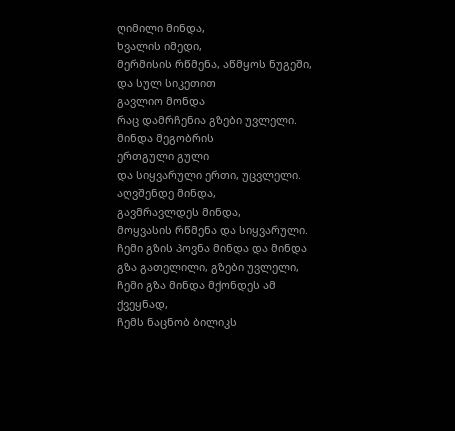ღიმილი მინდა,
ხვალის იმედი,
მერმისის რწმენა, აწმყოს ნუგეში,
და სულ სიკეთით
გავლიო მონდა
რაც დამრჩენია გზები უვლელი.
მინდა მეგობრის
ერთგული გული
და სიყვარული ერთი, უცვლელი.
აღვშენდე მინდა,
გავმრავლდეს მინდა,
მოყვასის რწმენა და სიყვარული.
ჩემი გზის პოვნა მინდა და მინდა
გზა გათელილი, გზები უვლელი,
ჩემი გზა მინდა მქონდეს ამ ქვეყნად,
ჩემს ნაცნობ ბილიკს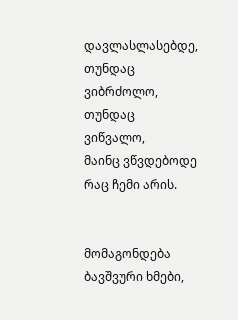დავლასლასებდე,
თუნდაც ვიბრძოლო, თუნდაც ვიწვალო,
მაინც ვწვდებოდე რაც ჩემი არის.


მომაგონდება ბავშვური ხმები,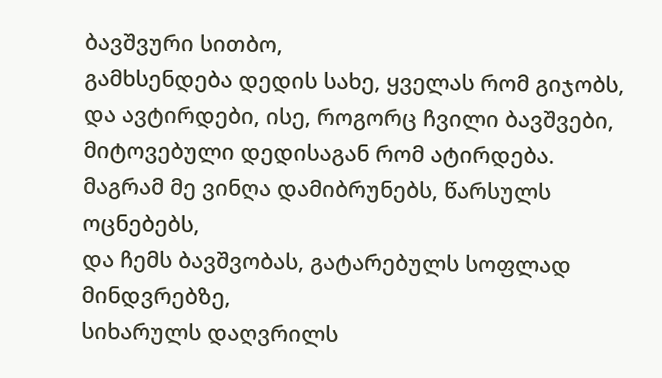ბავშვური სითბო,
გამხსენდება დედის სახე, ყველას რომ გიჯობს,
და ავტირდები, ისე, როგორც ჩვილი ბავშვები,
მიტოვებული დედისაგან რომ ატირდება.
მაგრამ მე ვინღა დამიბრუნებს, წარსულს ოცნებებს,
და ჩემს ბავშვობას, გატარებულს სოფლად მინდვრებზე,
სიხარულს დაღვრილს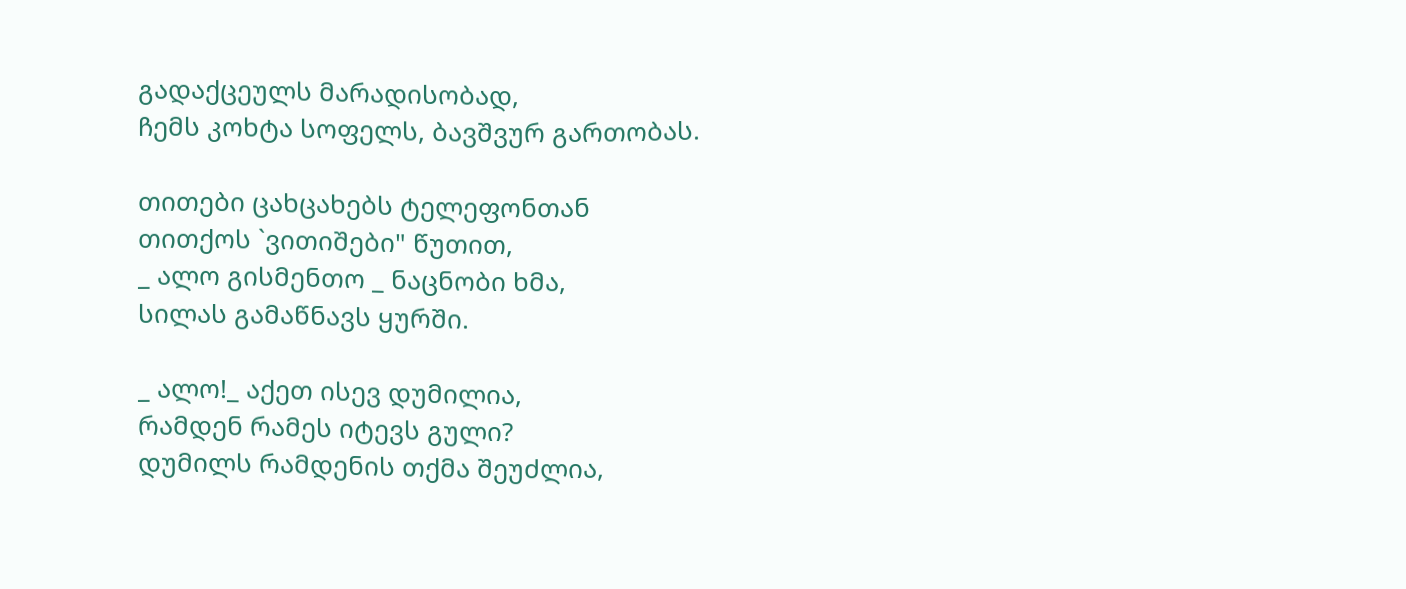გადაქცეულს მარადისობად,
ჩემს კოხტა სოფელს, ბავშვურ გართობას.

თითები ცახცახებს ტელეფონთან
თითქოს `ვითიშები" წუთით,
_ ალო გისმენთო _ ნაცნობი ხმა,
სილას გამაწნავს ყურში.

_ ალო!_ აქეთ ისევ დუმილია,
რამდენ რამეს იტევს გული?
დუმილს რამდენის თქმა შეუძლია,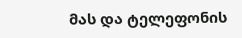მას და ტელეფონის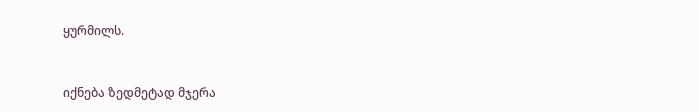ყურმილს.


იქნება ზედმეტად მჯერა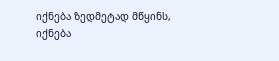იქნება ზედმეტად მწყინს,
იქნება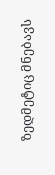ზედმეტიც მნებავს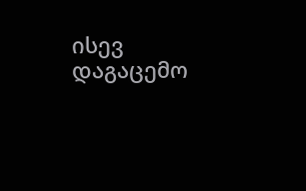ისევ დაგაცემო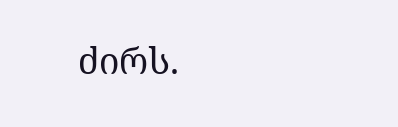ძირს.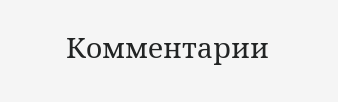Комментарии